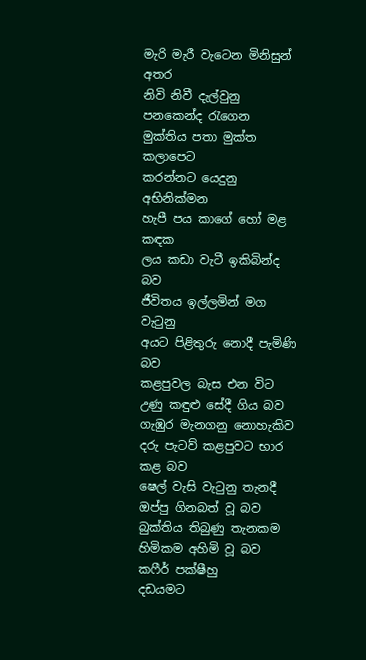මැරි මැරී වැටෙන මිනිසුන් අතර
නිවි නිවී දැල්වුනු පනකෙන්ද රැගෙන
මුක්තිය පතා මුක්ත කලාපෙට
කරන්නට යෙදුනු අභිනික්මන
හැපී පය කාගේ හෝ මළ කඳක
ලය කඩා වැටී ඉකිබින්ද බව
ජීවිතය ඉල්ලමින් මග වැටුනු
අයට පිළිතුරු නොදී පැමිණි බව
කළපුවල බැස එන විට
උණු කඳුළු සේදී ගිය බව
ගැඹුර මැනගනු නොහැකිව
දරු පැටව් කළපුවට භාර කළ බව
ෂෙල් වැසි වැටුනු තැනදී
ඔප්පු ගිනබත් වූ බව
බුක්තිය තිබුණු තැනකම
හිමිකම අහිමි වූ බව
කෆීර් පක්ෂීහු
දඩයමට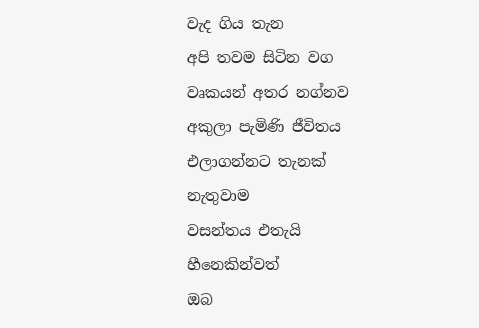වැද ගිය තැන
අපි තවම සිටින වග
වෘකයන් අතර නග්නව
අකුලා පැමිණි ජීවිතය
එලාගන්නට තැනක් නැතුවාම
වසන්තය එතැයි හීනෙකින්වත්
ඔබ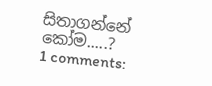සිතාගන්නේ කෝම.....?
1 comments: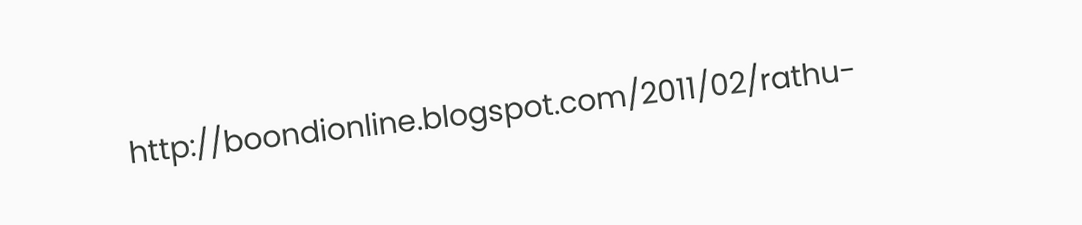http://boondionline.blogspot.com/2011/02/rathu-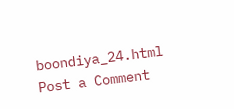boondiya_24.html
Post a Comment